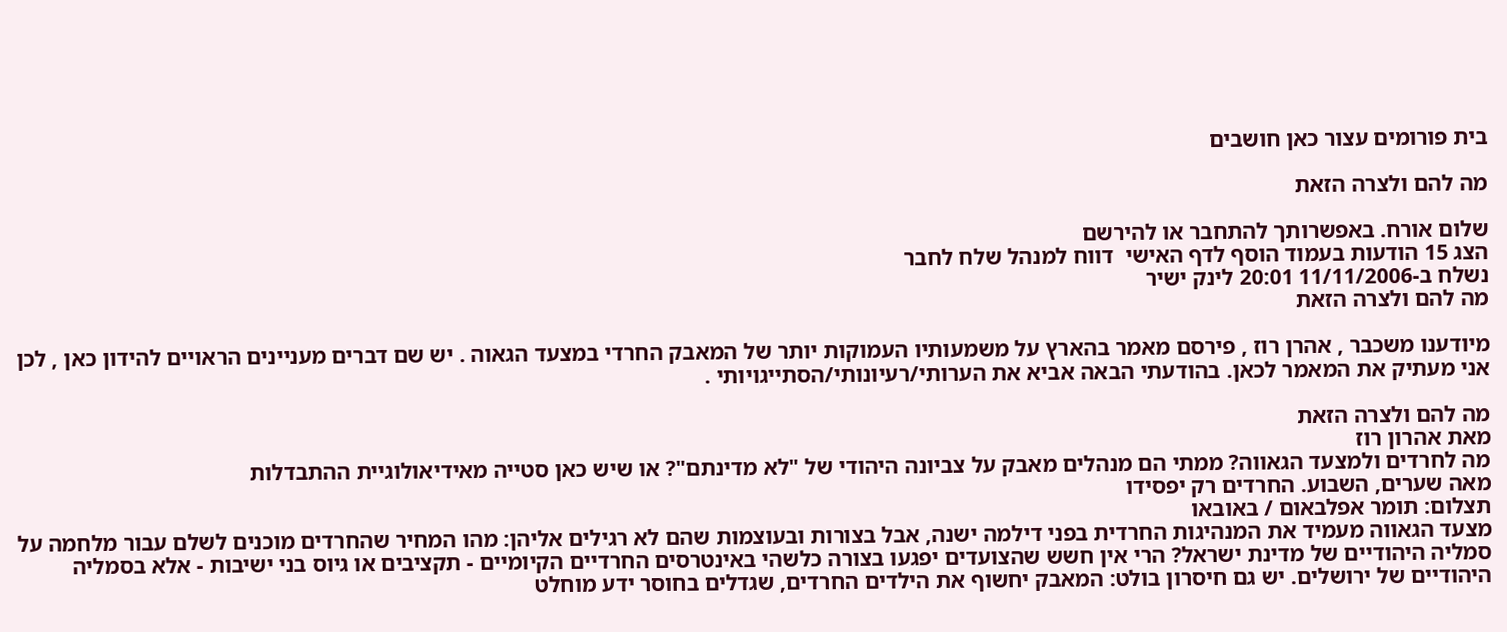בית פורומים עצור כאן חושבים

מה להם ולצרה הזאת

שלום אורח. באפשרותך להתחבר או להירשם
הצג 15 הודעות בעמוד הוסף לדף האישי  דווח למנהל שלח לחבר
נשלח ב-11/11/2006 20:01 לינק ישיר
מה להם ולצרה הזאת

מיודענו משכבר , אהרן רוז , פירסם מאמר בהארץ על משמעותיו העמוקות יותר של המאבק החרדי במצעד הגאוה . יש שם דברים מעניינים הראויים להידון כאן , לכן אני מעתיק את המאמר לכאן. בהודעתי הבאה אביא את הערותי/רעיונותי/הסתייגויותי .

מה להם ולצרה הזאת
מאת אהרון רוז
מה לחרדים ולמצעד הגאווה? ממתי הם מנהלים מאבק על צביונה היהודי של "לא מדינתם"? או שיש כאן סטייה מאידיאולוגיית ההתבדלות
מאה שערים, השבוע. החרדים רק יפסידו
תצלום: תומר אפלבאום / באובאו
מצעד הגאווה מעמיד את המנהיגות החרדית בפני דילמה ישנה, אבל בצורות ובעוצמות שהם לא רגילים אליהן: מהו המחיר שהחרדים מוכנים לשלם עבור מלחמה על סמליה היהודיים של מדינת ישראל? הרי אין חשש שהצועדים יפגעו בצורה כלשהי באינטרסים החרדיים הקיומיים - תקציבים או גיוס בני ישיבות - אלא בסמליה היהודיים של ירושלים. יש גם חיסרון בולט: המאבק יחשוף את הילדים החרדים, שגדלים בחוסר ידע מוחלט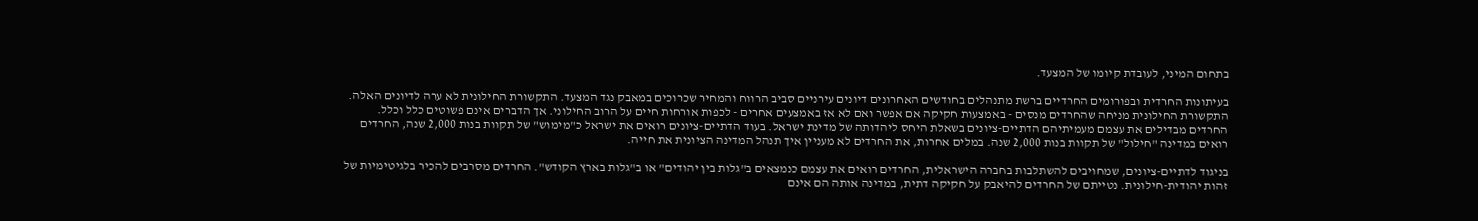בתחום המיני, לעובדת קיומו של המצעד.

בעיתונות החרדית ובפורומים החרדיים ברשת מתנהלים בחודשים האחרונים דיונים עירניים סביב הרווח והמחיר שכרוכים במאבק נגד המצעד. התקשורת החילונית לא ערה לדיונים האלה. התקשורת החילונית מניחה שהחרדים מנסים - באמצעות חקיקה אם אפשר ואם לא אז באמצעים אחרים - לכפות אורחות חיים על הרוב החילוני. אך הדברים אינם פשוטים כלל וכלל. החרדים מבדילים את עצמם מעמיתיהם הדתיים-ציונים בשאלת היחס ליהדותה של מדינת ישראל. בעוד הדתיים-ציונים רואים את ישראל כ"מימוש" של תקוות בנות 2,000 שנה, החרדים רואים במדינה "חילול" של תקוות בנות 2,000 שנה. במלים אחרות, את החרדים לא מעניין איך תנהל המדינה הציונית את חייה.

בניגוד לדתיים-ציונים, שמחויבים להשתלבות בחברה הישראלית, החרדים רואים את עצמם כנמצאים ב"גלות בין יהודים" או ב"גלות בארץ הקודש". החרדים מסרבים להכיר בלגיטימיות של זהות יהודית-חילונית. נטייתם של החרדים להיאבק על חקיקה דתית, במדינה אותה הם אינם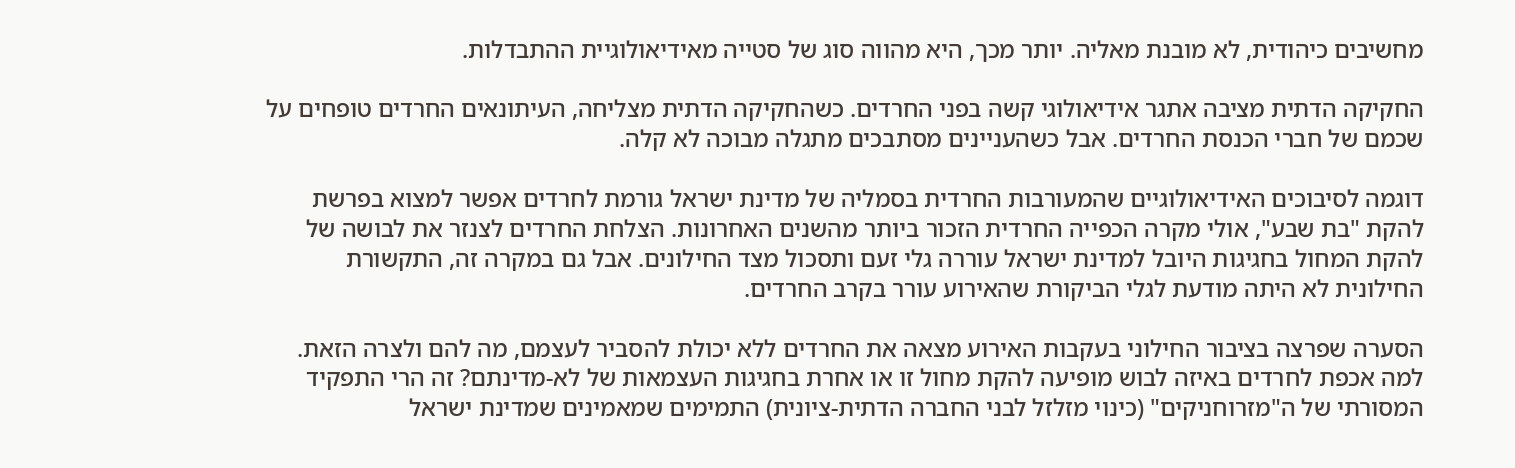מחשיבים כיהודית, לא מובנת מאליה. יותר מכך, היא מהווה סוג של סטייה מאידיאולוגיית ההתבדלות.

החקיקה הדתית מציבה אתגר אידיאולוגי קשה בפני החרדים. כשהחקיקה הדתית מצליחה, העיתונאים החרדים טופחים על שכמם של חברי הכנסת החרדים. אבל כשהעניינים מסתבכים מתגלה מבוכה לא קלה.

דוגמה לסיבוכים האידיאולוגיים שהמעורבות החרדית בסמליה של מדינת ישראל גורמת לחרדים אפשר למצוא בפרשת להקת "בת שבע", אולי מקרה הכפייה החרדית הזכור ביותר מהשנים האחרונות. הצלחת החרדים לצנזר את לבושה של להקת המחול בחגיגות היובל למדינת ישראל עוררה גלי זעם ותסכול מצד החילונים. אבל גם במקרה זה, התקשורת החילונית לא היתה מודעת לגלי הביקורת שהאירוע עורר בקרב החרדים.

הסערה שפרצה בציבור החילוני בעקבות האירוע מצאה את החרדים ללא יכולת להסביר לעצמם, מה להם ולצרה הזאת. למה אכפת לחרדים באיזה לבוש מופיעה להקת מחול זו או אחרת בחגיגות העצמאות של לא-מדינתם? זה הרי התפקיד המסורתי של ה"מזרוחניקים" (כינוי מזלזל לבני החברה הדתית-ציונית) התמימים שמאמינים שמדינת ישראל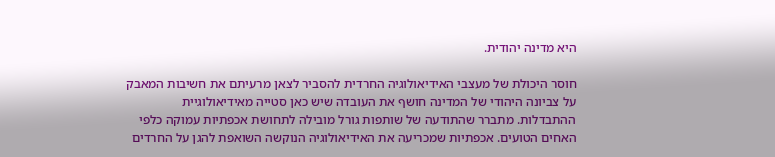היא מדינה יהודית.

חוסר היכולת של מעצבי האידיאולוגיה החרדית להסביר לצאן מרעיתם את חשיבות המאבק על צביונה היהודי של המדינה חושף את העובדה שיש כאן סטייה מאידיאולוגיית ההתבדלות. מתברר שהתודעה של שותפות גורל מובילה לתחושת אכפתיות עמוקה כלפי האחים הטועים. אכפתיות שמכריעה את האידיאולוגיה הנוקשה השואפת להגן על החרדים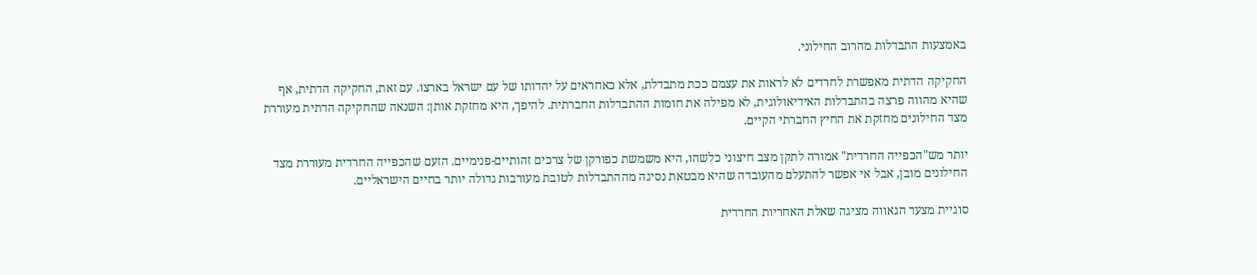באמצעות התבדלות מהרוב החילוני.

החקיקה הדתית מאפשרת לחרדים לא לראות את עצמם ככת מתבדלת, אלא כאחראים על יהדותו של עם ישראל בארצו. עם זאת, החקיקה הדתית, אף שהיא מהווה פרצה בהתבדלות האידיאולוגית, לא מפילה את חומות ההתבדלות החברתית. להיפך, היא מחזקת אותן: השנאה שהחקיקה הדתית מעוררת מצד החילונים מחזקת את החיץ החברתי הקיים.

יותר מש"הכפייה החרדית" אמורה לתקן מצב חיצוני כלשהו, היא משמשת כפורקן של צרכים זהותיים-פנימיים. הזעם שהכפייה החרדית מעוררת מצד החילונים מובן, אבל אי אפשר להתעלם מהעובדה שהיא מבטאת נסיגה מההתבדלות לטובת מעורבות גדולה יותר בחיים הישראליים.

סוגיית מצעד הגאווה מציגה שאלת האחריות החרדית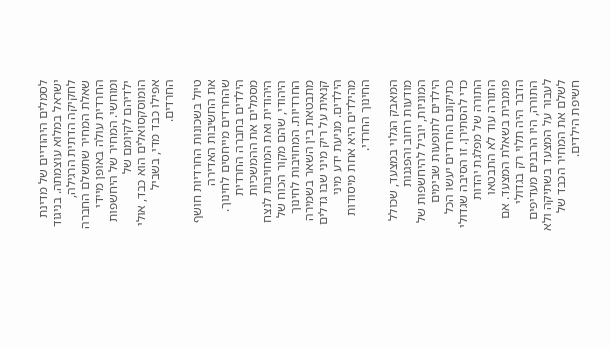לסמלים היהודיים של מדינת ישראל במלוא עוצמתה. בניגוד לחקיקה הדתית הרגילה, שאלת המחיר שתשלם החברה החרדית עולה באופן מיידי ומוחשי. המחיר של היחשפות ילדיהם לקיומם של הומוסקסואלים הוא כבד, אולי אפילו כבד מדי, בשביל החרדים.

טיול בשכונות החרדיות חושף את החשיבות האדירה שהחרדים מייחסים לחינוך. הילדים בחברה החרדית מסמלים את ההמשכיות היהודית ואת המחויבות לנצח היהודי, שהם מקור הכוח של החרדיות. המחויבות לחינוך מתבטאת בין השאר בשמירה קנאית על ריק מיני שבו גדלים הילדים. מניעת ידע מיני מהילדים היא אחת מיסודות החינוך החרדי.

המאבק הגלוי במצעד, שכולל מודעות רחוב והפגנות המוניות, יוביל להיחשפות של הילדים לתופעות שבימים כתיקונם החרדים יעשו הכל כדי להסתירן. זו הסיבה שגדולי התורה של מפלגת יהדות התורה עוד לא התבטאו פומבית בשאלת המצעד. אם הדבר היה תלוי רק בגדולי התורה, היו הרבנים מעדיפים לעבור על המצעד בשתיקה ולא לשלם את המחיר הכבד של חשיפת הילדים.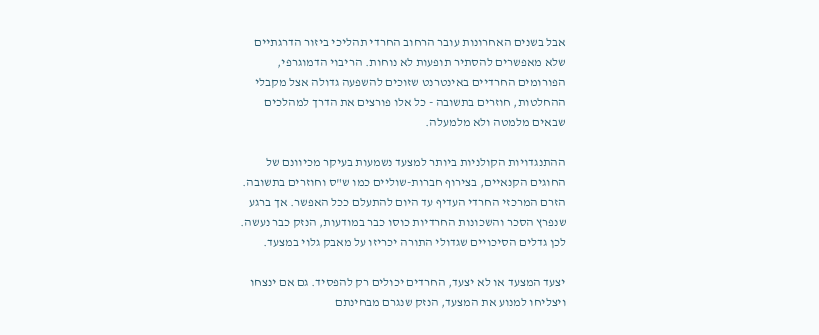אבל בשנים האחרונות עובר הרחוב החרדי תהליכי ביזור הדרגתיים שלא מאפשרים להסתיר תופעות לא נוחות. הריבוי הדמוגרפי, הפורומים החרדיים באינטרנט שזוכים להשפעה גדולה אצל מקבלי ההחלטות, חוזרים בתשובה - כל אלו פורצים את הדרך למהלכים שבאים מלמטה ולא מלמעלה.

ההתנגדויות הקולניות ביותר למצעד נשמעות בעיקר מכיוונם של החוגים הקנאיים, בצירוף חברות-שוליים כמו ש"ס וחוזרים בתשובה. הזרם המרכזי החרדי העדיף עד היום להתעלם ככל האפשר. אך ברגע שנפרץ הסכר והשכונות החרדיות כוסו כבר במודעות, הנזק כבר נעשה. לכן גדלים הסיכויים שגדולי התורה יכריזו על מאבק גלוי במצעד.

יצעד המצעד או לא יצעד, החרדים יכולים רק להפסיד. גם אם ינצחו ויצליחו למנוע את המצעד, הנזק שנגרם מבחינתם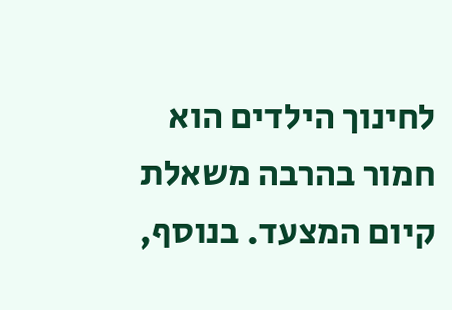לחינוך הילדים הוא חמור בהרבה משאלת קיום המצעד. בנוסף,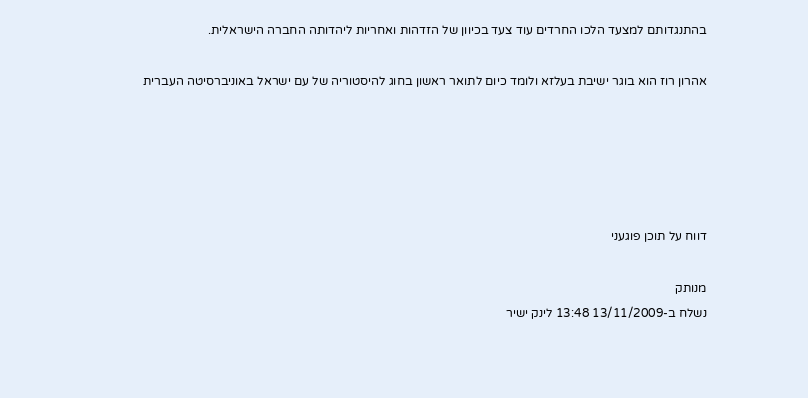בהתנגדותם למצעד הלכו החרדים עוד צעד בכיוון של הזדהות ואחריות ליהדותה החברה הישראלית.

אהרון רוז הוא בוגר ישיבת בעלזא ולומד כיום לתואר ראשון בחוג להיסטוריה של עם ישראל באוניברסיטה העברית





דווח על תוכן פוגעני

מנותק
נשלח ב-13/11/2009 13:48 לינק ישיר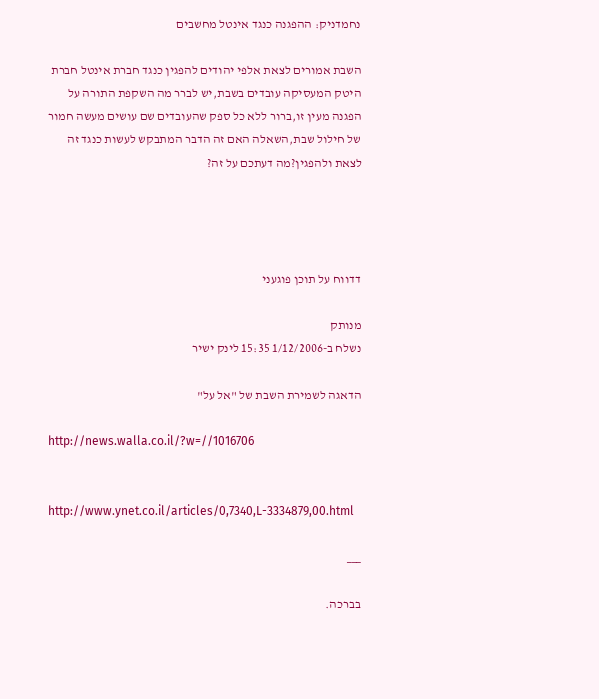נחמדניק: ההפגנה כנגד אינטל מחשבים

השבת אמורים לצאת אלפי יהודים להפגין כנגד חברת אינטל חברת היטק המעסיקה עובדים בשבת,יש לברר מה השקפת התורה על הפגנה מעין זו,ברור ללא כל ספק שהעובדים שם עושים מעשה חמור של חילול שבת,השאלה האם זה הדבר המתבקש לעשות כנגד זה לצאת ולהפגין?מה דעתכם על זה?




דדווח על תוכן פוגעני

מנותק
נשלח ב-1/12/2006 15:35 לינק ישיר

הדאגה לשמירת השבת של "אל על"

http://news.walla.co.il/?w=//1016706


http://www.ynet.co.il/articles/0,7340,L-3334879,00.html

___

בברכה.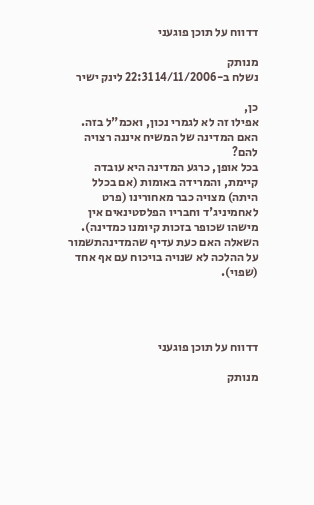דדווח על תוכן פוגעני

מנותק
נשלח ב-14/11/2006 22:31 לינק ישיר

כן,
אפילו זה לא לגמרי נכון, ואכמ"ל בזה. האם המדינה של המשיח איננה רצויה להם?
בכל אופן, כרגע המדינה היא עובדה קיימת, והמרידה באומות (אם בכלל היתה) מצויה כבר מאחורינו (פרט לאחמיניג'ד וחבריו הפלסטינאים אין מישהו שכופר בזכות קיומנו כמדינה). השאלה האם כעת עדיף שהמדינהתשמור על ההלכה לא שנויה בויכוח עם אף אחד (שפוי).




דדווח על תוכן פוגעני

מנותק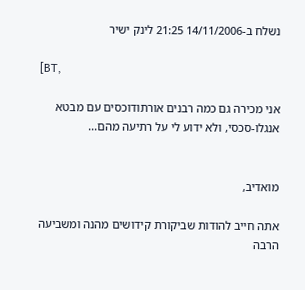נשלח ב-14/11/2006 21:25 לינק ישיר

[BT,

אני מכירה גם כמה רבנים אורתודוכסים עם מבטא אנגלו-סכסי, ולא ידוע לי על רתיעה מהם...


מואדיב,

אתה חייב להודות שביקורת קידושים מהנה ומשביעה הרבה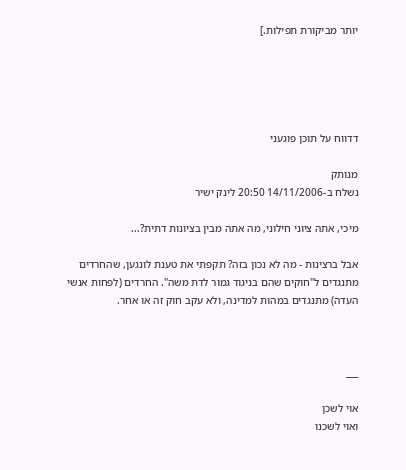יותר מביקורת תפילות.]





דדווח על תוכן פוגעני

מנותק
נשלח ב-14/11/2006 20:50 לינק ישיר

מיכי, אתה ציוני חילוני, מה אתה מבין בציונות דתית?...

אבל ברצינות - מה לא נכון בזה? תקפתי את טענת לונגען, שהחרדים מתנגדים ל"חוקים שהם בניגוד גמור לדת משה". החרדים (לפחות אנשי העדה) מתנגדים במהות למדינה, ולא עקב חוק זה או אחר.



___

אוי לשכן
ואוי לשכנו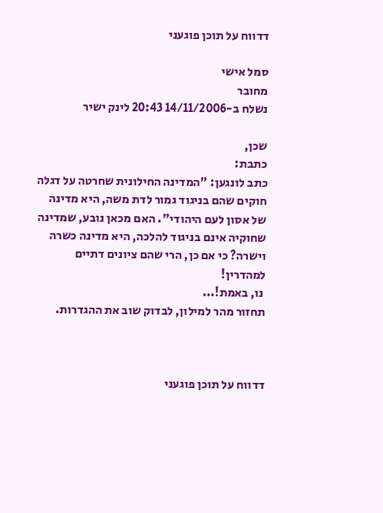דדווח על תוכן פוגעני

סמל אישי
מחובר
נשלח ב-14/11/2006 20:43 לינק ישיר

שכן,
כתבת:
כתב לונגען: "המדינה החילונית שחרטה על דגלה חוקים שהם בניגוד גמור לדת משה, היא מדינה של אסון לעם היהודי". האם מכאן נובע, שמדינה שחוקיה אינם בניגוד להלכה, היא מדינה כשרה וישרה? כי אם כן, הרי שהם ציונים דתיים למהדרין!
 נו, באמת!...
תחזור מהר למילון, לבדוק שוב את ההגדרות.



דדווח על תוכן פוגעני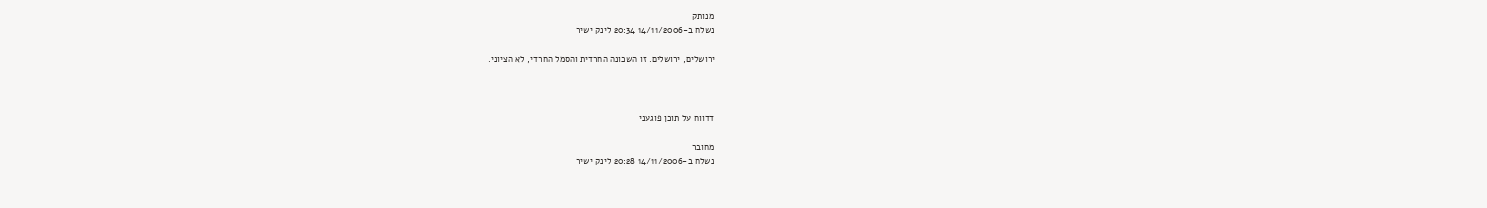מנותק
נשלח ב-14/11/2006 20:34 לינק ישיר

ירושלים, ירושלים. זו השכונה החרדית והסמל החרדי, לא הציוני.



דדווח על תוכן פוגעני

מחובר
נשלח ב-14/11/2006 20:28 לינק ישיר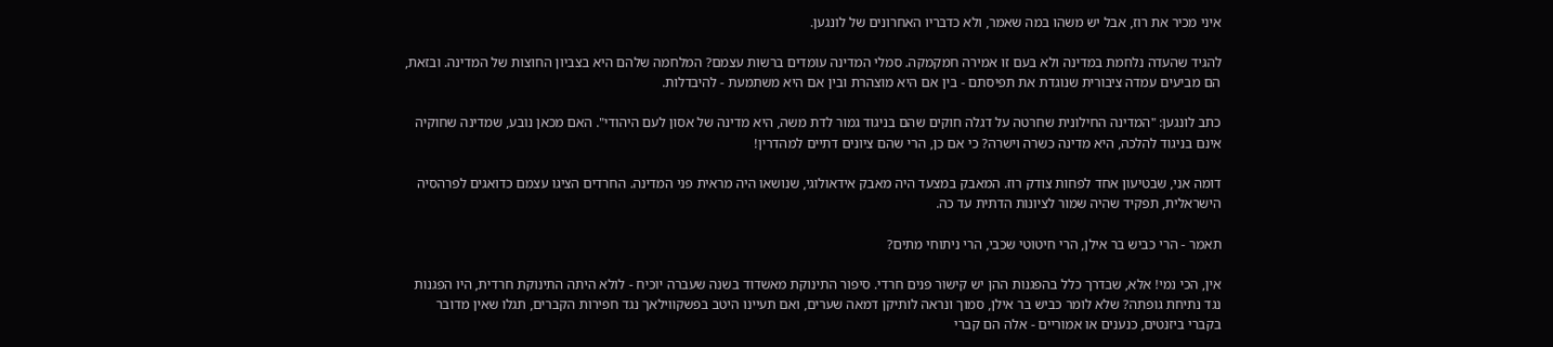איני מכיר את רוז, אבל יש משהו במה שאמר, ולא כדבריו האחרונים של לונגען.

להגיד שהעדה נלחמת במדינה ולא בעם זו אמירה חמקמקה. סמלי המדינה עומדים ברשות עצמם? המלחמה שלהם היא בצביון החוצות של המדינה. ובזאת, הם מביעים עמדה ציבורית שנוגדת את תפיסתם - בין אם היא מוצהרת ובין אם היא משתמעת - להיבדלות.

כתב לונגען: "המדינה החילונית שחרטה על דגלה חוקים שהם בניגוד גמור לדת משה, היא מדינה של אסון לעם היהודי". האם מכאן נובע, שמדינה שחוקיה אינם בניגוד להלכה, היא מדינה כשרה וישרה? כי אם כן, הרי שהם ציונים דתיים למהדרין!

דומה אני, שבטיעון אחד לפחות צודק רוז. המאבק במצעד היה מאבק אידאולוגי, שנושאו היה מראית פני המדינה. החרדים הציגו עצמם כדואגים לפרהסיה הישראלית, תפקיד שהיה שמור לציונות הדתית עד כה.

תאמר - הרי כביש בר אילן, הרי חיטוטי שכבי, הרי ניתוחי מתים?

אין, הכי נמי! אלא, שבדרך כלל בהפגנות ההן יש קישור פנים חרדי. סיפור התינוקת מאשדוד בשנה שעברה יוכיח - לולא היתה התינוקת חרדית, היו הפגנות נגד נתיחת גופתה? שלא לומר כביש בר אילן, סמוך ונראה לותיקן דמאה שערים, ואם תעיינו היטב בפשקווילאך נגד חפירות הקברים, תגלו שאין מדובר בקברי ביזנטים, כנענים או אמוריים - אלה הם קברי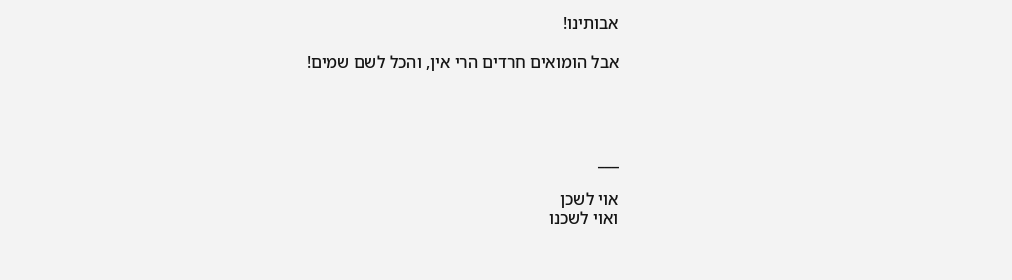אבותינו!

אבל הומואים חרדים הרי אין, והכל לשם שמים!




___

אוי לשכן
ואוי לשכנו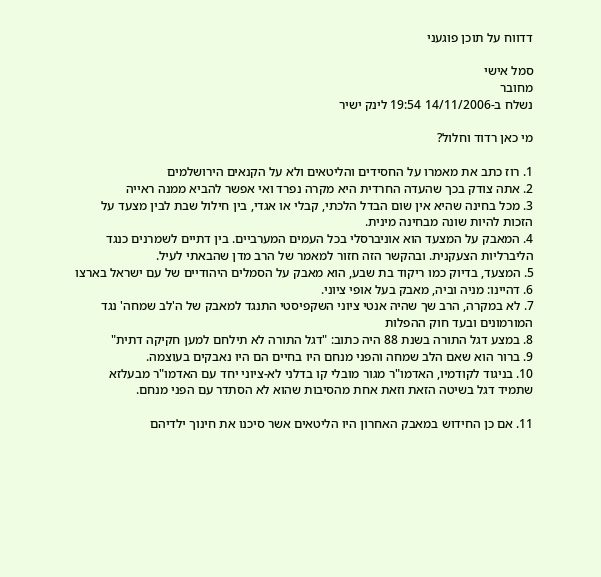דדווח על תוכן פוגעני

סמל אישי
מחובר
נשלח ב-14/11/2006 19:54 לינק ישיר

מי כאן רדוד וחלול?

1. רוז כתב את מאמרו על החסידים והליטאים ולא על הקנאים הירושלמים
2. אתה צודק בכך שהעדה החרדית היא מקרה נפרד ואי אפשר להביא ממנה ראייה
3. מכל בחינה שהיא אין שום הבדל הלכתי, קבלי או אגדי, בין חילול שבת לבין מצעד על הזכות להיות שונה מבחינה מינית.
4. המאבק על המצעד הוא אוניברסלי בכל העמים המערביים. בין דתיים לשמרנים כנגד הליברליות הצעקנית. ובהקשר הזה חזור למאמר של הרב מדן שהבאתי לעיל.
5. המצעד, בדיוק כמו ריקוד בת שבע, הוא מאבק על הסמלים היהודיים של עם ישראל בארצו
6. דהיינו: מניה וביה, מאבק בעל אופי ציוני.
7. לא במקרה, הרב שך שהיה אנטי ציוני השקפיסטי התנגד למאבק של ה'לב שמחה' נגד המורמונים ובעד חוק ההפלות
8. במצע דגל התורה בשנת 88 היה כתוב: "דגל התורה לא תילחם למען חקיקה דתית"
9. ברור הוא שאם הלב שמחה והפני מנחם היו בחיים הם היו נאבקים בעוצמה.
10. בניגוד לקודמיו, האדמו"ר מגור מובלי קו בדלני לא-ציוני יחד עם האדמו"ר מבעלזא שתמיד דגל בשיטה הזאת וזאת אחת מהסיבות שהוא לא הסתדר עם הפני מנחם.

11. אם כן החידוש במאבק האחרון היו הליטאים אשר סיכנו את חינוך ילדיהם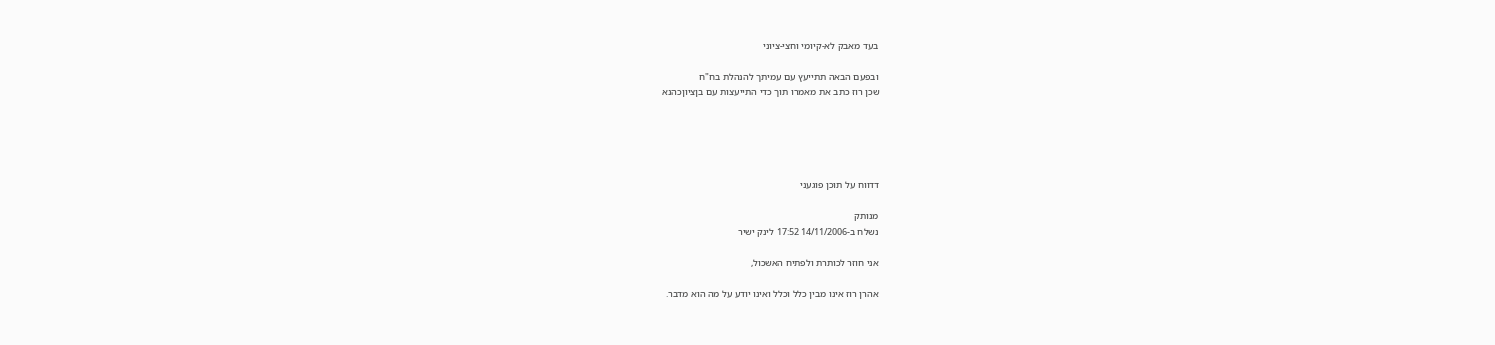בעד מאבק לא-קיומי וחצי-ציוני

ובפעם הבאה תתייעץ עם עמיתך להנהלת בח"ח
שכן רוז כתב את מאמרו תוך כדי התייעצות עם בןציוןכהנא





דדווח על תוכן פוגעני

מנותק
נשלח ב-14/11/2006 17:52 לינק ישיר

אני חוזר לכותרת ולפתיח האשכול,

אהרן רוז אינו מבין כלל וכלל ואינו יודע על מה הוא מדבר.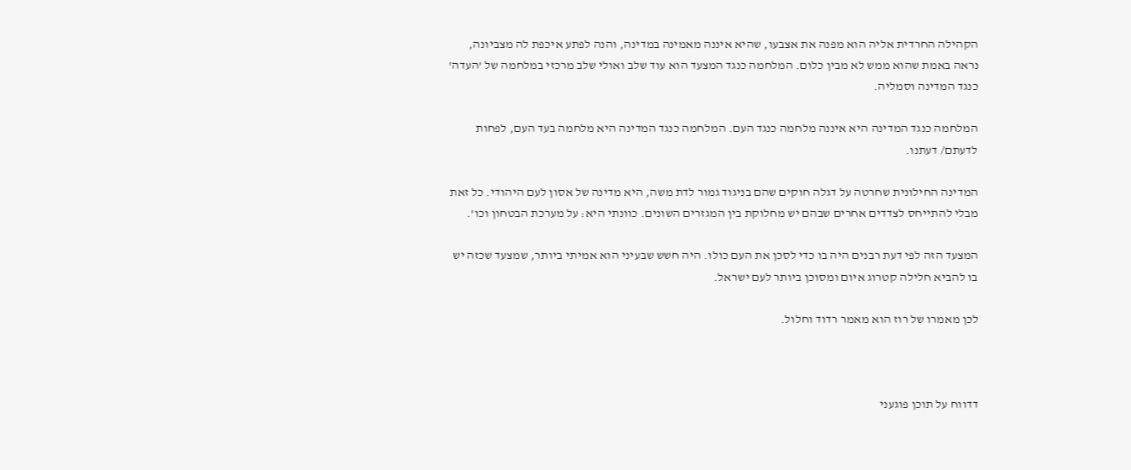הקהילה החרדית אליה הוא מפנה את אצבעו, שהיא איננה מאמינה במדינה, והנה לפתע איכפת לה מצביונה, נראה באמת שהוא ממש לא מבין כלום. המלחמה כנגד המצעד הוא עוד שלב ואולי שלב מרכזי במלחמה של 'העדה' כנגד המדינה וסמליה.

המלחמה כנגד המדינה היא איננה מלחמה כנגד העם. המלחמה כנגד המדינה היא מלחמה בעד העם, לפחות לדעתם/ דעתנו.

המדינה החילונית שחרטה על דגלה חוקים שהם בניגוד גמור לדת משה, היא מדינה של אסון לעם היהודי. כל זאת מבלי להתייחס לצדדים אחרים שבהם יש מחלוקת בין המגזרים השונים. כוונתי היא: על מערכת הבטחון וכו'.

המצעד הזה לפי דעת רבנים היה בו כדי לסכן את העם כולו. היה חשש שבעיני הוא אמיתי ביותר, שמצעד שכזה יש בו להביא חלילה קטרוג איום ומסוכן ביותר לעם ישראל.

לכן מאמרו של רוז הוא מאמר רדוד וחלול.



דדווח על תוכן פוגעני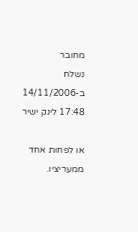מחובר
נשלח ב-14/11/2006 17:48 לינק ישיר

או לפחות אחד ממעריציו.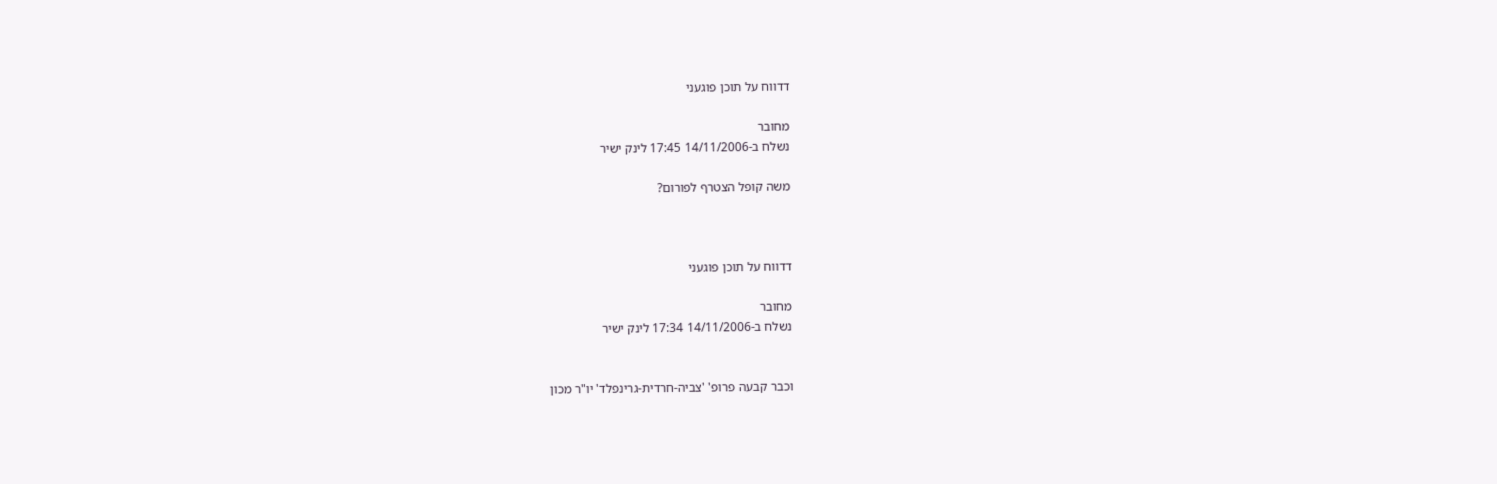דדווח על תוכן פוגעני

מחובר
נשלח ב-14/11/2006 17:45 לינק ישיר

משה קופל הצטרף לפורום?



דדווח על תוכן פוגעני

מחובר
נשלח ב-14/11/2006 17:34 לינק ישיר


וכבר קבעה פרופ' 'צביה-חרדית-גרינפלד' יו"ר מכון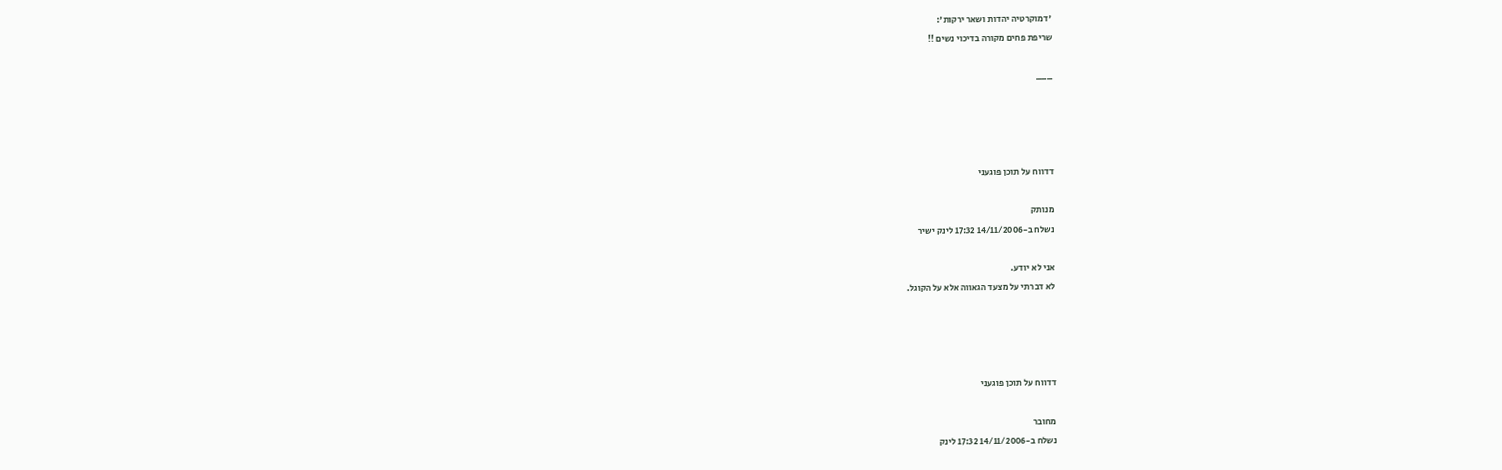'דמוקרטיה יהדות ושאר ירקות':
שריפת פחים מקורה בדיכוי נשים !!

___




דדווח על תוכן פוגעני

מנותק
נשלח ב-14/11/2006 17:32 לינק ישיר

אני לא יודע.
לא דברתי על מצעד הגאווה אלא על הקוגל.




דדווח על תוכן פוגעני

מחובר
נשלח ב-14/11/2006 17:32 לינק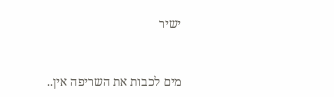ישיר


מים לכבות את השריפה אין..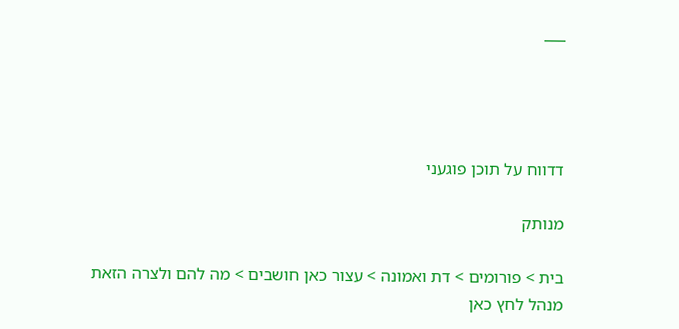___




דדווח על תוכן פוגעני

מנותק

בית > פורומים > דת ואמונה > עצור כאן חושבים > מה להם ולצרה הזאת
מנהל לחץ כאן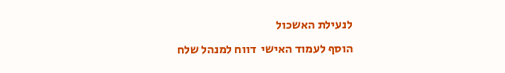לנעילת האשכול
הוסף לעמוד האישי  דווח למנהל שלח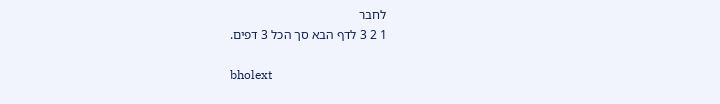לחבר
1 2 3 לדף הבא סך הכל 3 דפים.

bholext